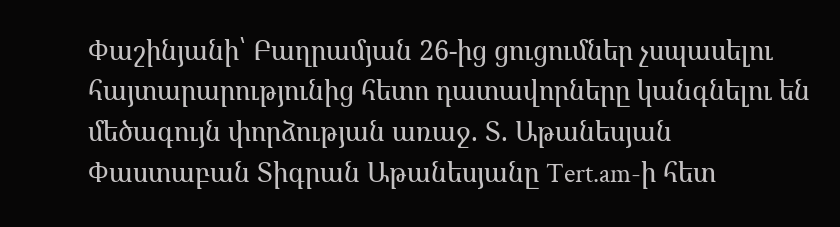Փաշինյանի՝ Բաղրամյան 26-ից ցուցումներ չսպասելու հայտարարությունից հետո դատավորները կանգնելու են մեծագույն փորձության առաջ. Տ. Աթանեսյան
Փաստաբան Տիգրան Աթանեսյանը Tert.am-ի հետ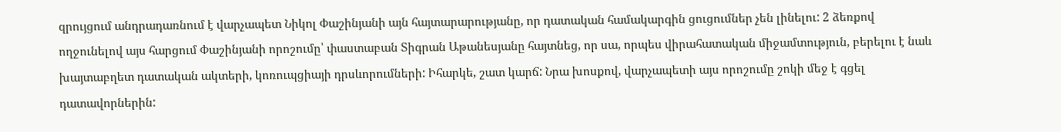զրույցում անդրադառնում է վարչապետ Նիկոլ Փաշինյանի այն հայտարարությանը, որ դատական համակարգին ցուցումներ չեն լինելու: 2 ձեռքով ողջունելով այս հարցում Փաշինյանի որոշումը՝ փաստաբան Տիգրան Աթանեսյանը հայտնեց, որ սա, որպես վիրահատական միջամտություն, բերելու է նաև խայտաբղետ դատական ակտերի, կոռուպցիայի դրսևորումների: Իհարկե, շատ կարճ: Նրա խոսքով, վարչապետի այս որոշումը շոկի մեջ է գցել դատավորներին: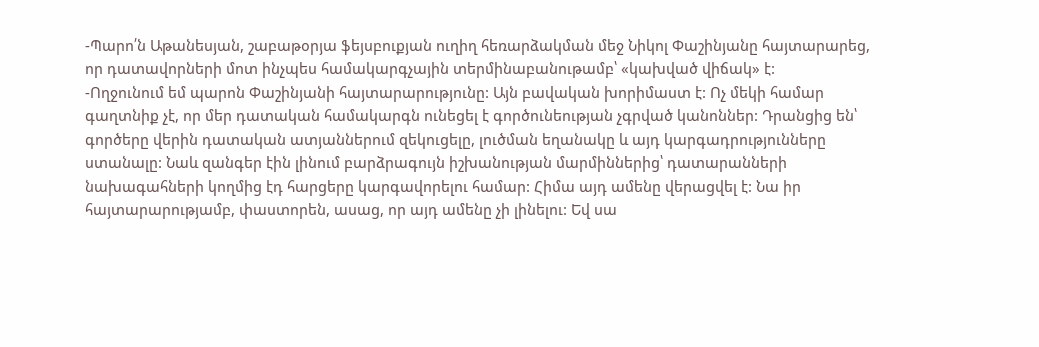-Պարո՛ն Աթանեսյան, շաբաթօրյա ֆեյսբուքյան ուղիղ հեռարձակման մեջ Նիկոլ Փաշինյանը հայտարարեց, որ դատավորների մոտ ինչպես համակարգչային տերմինաբանութամբ՝ «կախված վիճակ» է:
-Ողջունում եմ պարոն Փաշինյանի հայտարարությունը: Այն բավական խորիմաստ է: Ոչ մեկի համար գաղտնիք չէ, որ մեր դատական համակարգն ունեցել է գործունեության չգրված կանոններ: Դրանցից են՝ գործերը վերին դատական ատյաններում զեկուցելը, լուծման եղանակը և այդ կարգադրությունները ստանալը: Նաև զանգեր էին լինում բարձրագույն իշխանության մարմիններից՝ դատարանների նախագահների կողմից էդ հարցերը կարգավորելու համար: Հիմա այդ ամենը վերացվել է: Նա իր հայտարարությամբ, փաստորեն, ասաց, որ այդ ամենը չի լինելու: Եվ սա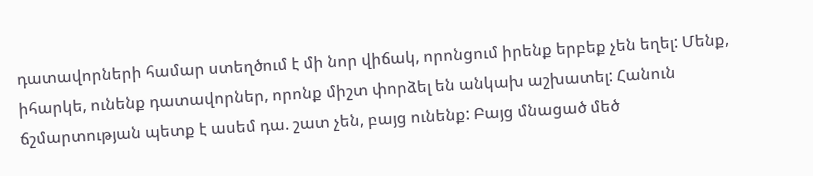դատավորների համար ստեղծում է մի նոր վիճակ, որոնցում իրենք երբեք չեն եղել: Մենք, իհարկե, ունենք դատավորներ, որոնք միշտ փորձել են անկախ աշխատել: Հանուն ճշմարտության պետք է ասեմ դա. շատ չեն, բայց ունենք: Բայց մնացած մեծ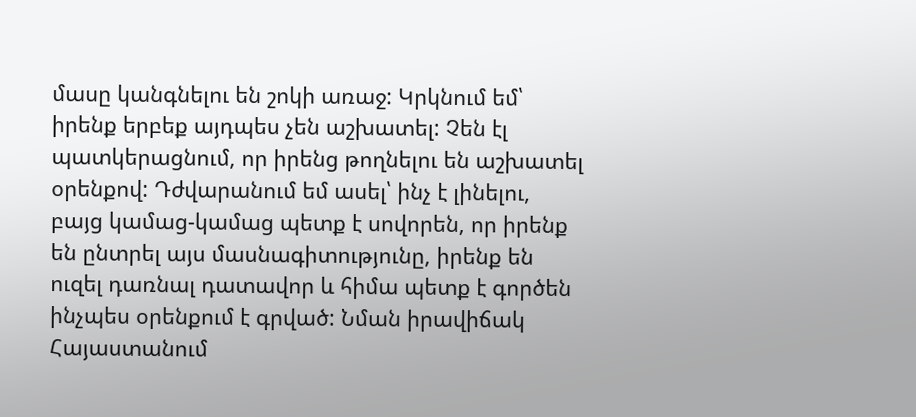մասը կանգնելու են շոկի առաջ: Կրկնում եմ՝ իրենք երբեք այդպես չեն աշխատել: Չեն էլ պատկերացնում, որ իրենց թողնելու են աշխատել օրենքով: Դժվարանում եմ ասել՝ ինչ է լինելու, բայց կամաց-կամաց պետք է սովորեն, որ իրենք են ընտրել այս մասնագիտությունը, իրենք են ուզել դառնալ դատավոր և հիմա պետք է գործեն ինչպես օրենքում է գրված: Նման իրավիճակ Հայաստանում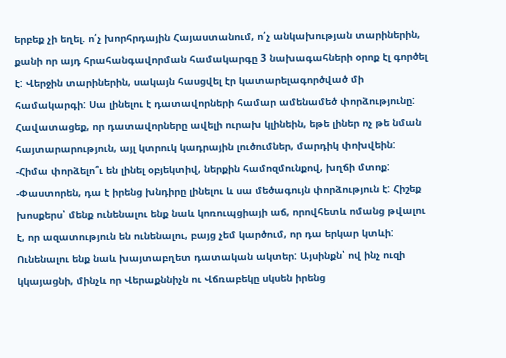երբեք չի եղել. ո՛չ խորհրդային Հայաստանում, ո՛չ անկախության տարիներին, քանի որ այդ հրահանգավորման համակարգը 3 նախագահների օրոք էլ գործել է: Վերջին տարիներին, սակայն հասցվել էր կատարելագործված մի համակարգի: Սա լինելու է դատավորների համար ամենամեծ փորձությունը: Հավատացեք, որ դատավորները ավելի ուրախ կլինեին, եթե լիներ ոչ թե նման հայտարարություն, այլ կտրուկ կադրային լուծումներ, մարդիկ փոխվեին:
-Հիմա փորձելո՞ւ են լինել օբյեկտիվ, ներքին համոզմունքով, խղճի մտոք:
-Փաստորեն, դա է իրենց խնդիրը լինելու և սա մեծագույն փորձություն է: Հիշեք խոսքերս՝ մենք ունենալու ենք նաև կոռուպցիայի աճ, որովհետև ոմանց թվալու է, որ ազատություն են ունենալու, բայց չեմ կարծում, որ դա երկար կտևի: Ունենալու ենք նաև խայտաբղետ դատական ակտեր: Այսինքն՝ ով ինչ ուզի կկայացնի, մինչև որ Վերաքննիչն ու Վճռաբեկը սկսեն իրենց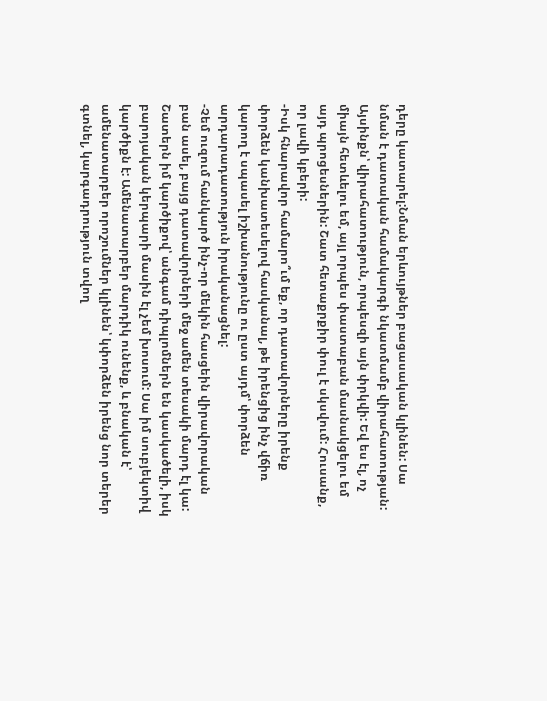դերը կատարել:Նման երևույթներ բացասական կլինեն: Սա նման է դատական համակարգի նկատմամբ վիրահատության: Այսինքն՝ վիրահատություն, որպեսզի այն փրկվի: Եվ ես էլ, ոչ միայն հետևելու եմ, այլ որպես փաստաբան մասնակցելու եմ այդ պրոցեսներին: Շատ հետաքրքիր փուլ է սկսվում: Հուսանք, որ լավի կբերի:
-Իսկ հնարավոր համարո՞ւմ եք, որ դատավորները իրենք փորձեն կանխատեսելով հասկանալ, թե իրենցից ինչ վճիռ կարող է սպասել իշխանությունը ու ըստ այդմ՝ փորձեն արդարադատություն իրականացնել:
-Չեմ ուզում հանկարծ ինչ-որ մեկին հասցեին վիրավորական բան ասել, բայց դատավորների մեջ ամեն տեսակի մարդ էլ կա: Շատերն իմ կարծիքով՝ անգամ դիպլոմներն են կասկածելի, իսկ բարոյական կերպարի մասին էլ չեմ խոսում: Սա իմ սուբյեկտիվ կարծիքն է: Ամենատարբեր մարդիկ ունենք, և բնական է՝ ամենատարբեր որոշումներ կլինեն՝ կփորձեն իրենց նոր տերեր գտնել, կարգադրություն տվող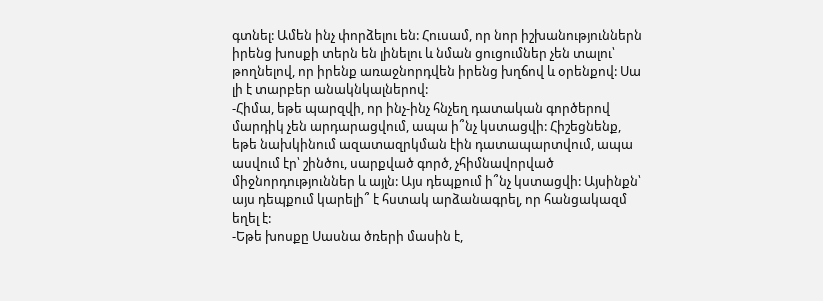գտնել: Ամեն ինչ փորձելու են: Հուսամ, որ նոր իշխանություններն իրենց խոսքի տերն են լինելու և նման ցուցումներ չեն տալու՝ թողնելով, որ իրենք առաջնորդվեն իրենց խղճով և օրենքով: Սա լի է տարբեր անակնկալներով:
-Հիմա, եթե պարզվի, որ ինչ-ինչ հնչեղ դատական գործերով մարդիկ չեն արդարացվում, ապա ի՞նչ կստացվի: Հիշեցնենք, եթե նախկինում ազատազրկման էին դատապարտվում, ապա ասվում էր՝ շինծու, սարքված գործ, չհիմնավորված միջնորդություններ և այլն: Այս դեպքում ի՞նչ կստացվի: Այսինքն՝ այս դեպքում կարելի՞ է հստակ արձանագրել, որ հանցակազմ եղել է:
-Եթե խոսքը Սասնա ծռերի մասին է,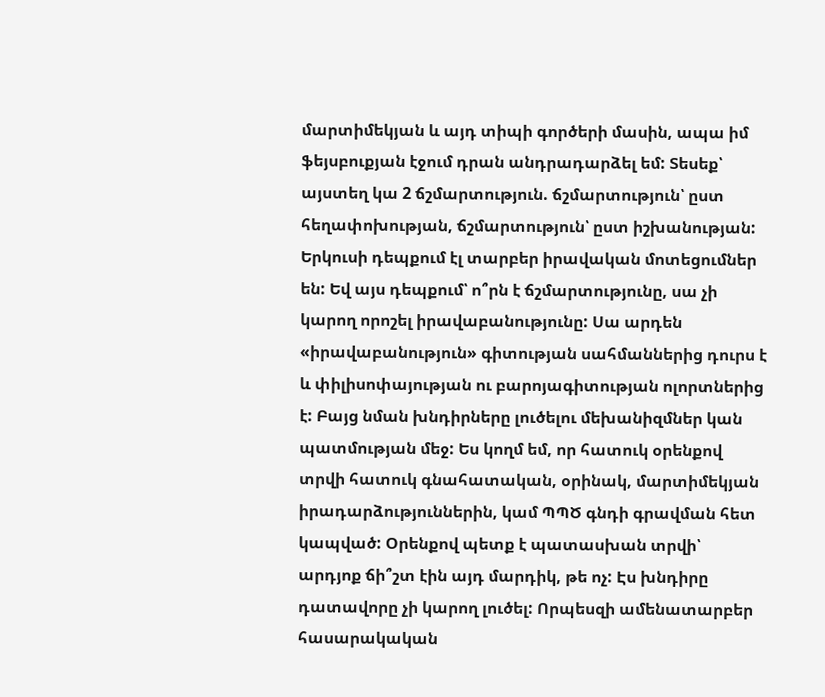մարտիմեկյան և այդ տիպի գործերի մասին, ապա իմ ֆեյսբուքյան էջում դրան անդրադարձել եմ: Տեսեք՝ այստեղ կա 2 ճշմարտություն. ճշմարտություն՝ ըստ հեղափոխության, ճշմարտություն՝ ըստ իշխանության: Երկուսի դեպքում էլ տարբեր իրավական մոտեցումներ են: Եվ այս դեպքում՝ ո՞րն է ճշմարտությունը, սա չի կարող որոշել իրավաբանությունը: Սա արդեն «իրավաբանություն» գիտության սահմաններից դուրս է և փիլիսոփայության ու բարոյագիտության ոլորտներից է: Բայց նման խնդիրները լուծելու մեխանիզմներ կան պատմության մեջ: Ես կողմ եմ, որ հատուկ օրենքով տրվի հատուկ գնահատական, օրինակ, մարտիմեկյան իրադարձություններին, կամ ՊՊԾ գնդի գրավման հետ կապված: Օրենքով պետք է պատասխան տրվի՝ արդյոք ճի՞շտ էին այդ մարդիկ, թե ոչ: Էս խնդիրը դատավորը չի կարող լուծել: Որպեսզի ամենատարբեր հասարակական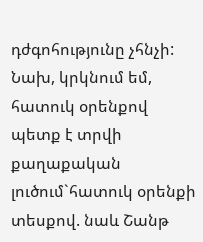դժգոհությունը չհնչի: Նախ, կրկնում եմ, հատուկ օրենքով պետք է տրվի քաղաքական լուծում`հատուկ օրենքի տեսքով. նաև Շանթ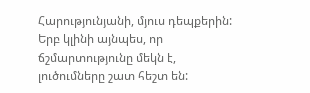Հարությունյանի, մյուս դեպքերին: Երբ կլինի այնպես, որ ճշմարտությունը մեկն է, լուծումները շատ հեշտ են: